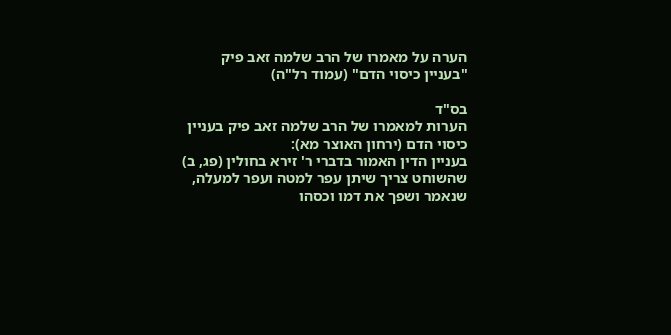הערה על מאמרו של הרב שלמה זאב פיק "בעניין כיסוי הדם" (עמוד רל"ה)

בס"ד
הערות למאמרו של הרב שלמה זאב פיק בעניין כיסוי הדם (ירחון האוצר מא):
בעניין הדין האמור בדברי ר' זירא בחולין (פג, ב) שהשוחט צריך שיתן עפר למטה ועפר למעלה, שנאמר ושפך את דמו וכסהו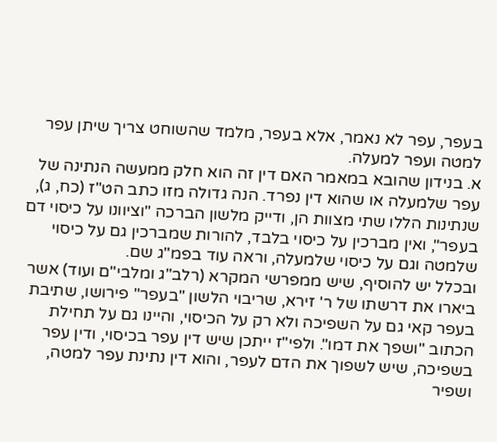בעפר, עפר לא נאמר, אלא בעפר, מלמד שהשוחט צריך שיתן עפר למטה ועפר למעלה.
א. בנידון שהובא במאמר האם דין זה הוא חלק ממעשה הנתינה של עפר שלמעלה או שהוא דין נפרד. הנה גדולה מזו כתב הט"ז (כח, ג), שנתינות הללו שתי מצוות הן, ודייק מלשון הברכה "וציוונו על כיסוי דם בעפר", ואין מברכין על כיסוי בלבד, להורות שמברכין גם על כיסוי שלמטה וגם על כיסוי שלמעלה, וראה עוד בפמ"ג שם.
ובכלל יש להוסיף, שיש ממפרשי המקרא (רלב"ג ומלבי"ם ועוד) אשר ביארו את דרשתו של ר' זירא, שריבוי הלשון "בעפר" פירושו, שתיבת בעפר קאי גם על השפיכה ולא רק על הכיסוי, והיינו גם על תחילת הכתוב "ושפך את דמו". ולפי"ז ייתכן שיש דין עפר בכיסוי, ודין עפר בשפיכה, שיש לשפוך את הדם לעפר, והוא דין נתינת עפר למטה, ושפיר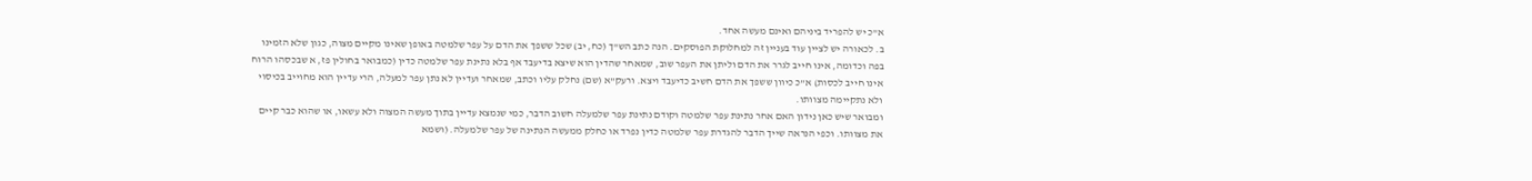א"כ יש להפריד ביניהם ואינם מעשה אחד.
ב. לכאורה יש לציין עוד בעניין זה למחלוקת הפוסקים. הנה כתב הש"ך (כח, יב) שכל ששפך את הדם על עפר שלמטה באופן שאינו מקיים מצוה, כגון שלא הזמינו בפה וכדומה, אינו חייב לגרר את הדם וליתן את העפר שוב, שמאחר שהדין הוא שיצא בדיעבד אף בלא נתינת עפר שלמטה כדין (כמבואר בחולין פז, א שבכסהו הרוח אינו חייב לכסות) א"כ כיוון ששפך את הדם חשיב כדיעבד ויצא. ורעק"א (שם) נחלק עליו וכתב, שמאחר ועדיין לא נתן עפר למעלה, הרי עדיין הוא מחוייב בכיסוי ולא נתקיימה מצוותו.
ומבואר שיש כאן נידון האם אחר נתינת עפר שלמטה וקודם נתינת עפר שלמעלה חשוב הדבר, כמי שנמצא עדיין בתוך מעשה המצוה ולא עשאו, או שהוא כבר קיים את מצוותו. וכפי הנראה שייך הדבר להגדרת עפר שלמטה כדין נפרד או כחלק ממעשה הנתינה של עפר שלמעלה. (ושמא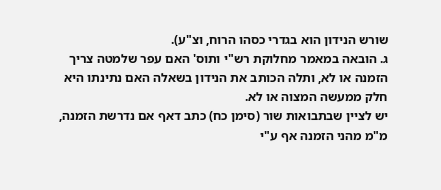שורש הנידון הוא בגדרי כסהו הרוח, וצ"ע).
ג. הובאה במאמר מחלוקת רש"י ותוס' האם עפר שלמטה צריך הזמנה או לא, ותלה הכותב את הנידון בשאלה האם נתינתו היא חלק ממעשה המצוה או לא.
יש לציין שבתבואות שור (סימן כח) כתב דאף אם נדרשת הזמנה, מ"מ מהני הזמנה אף ע"י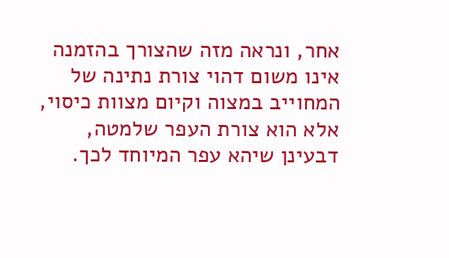אחר, ונראה מזה שהצורך בהזמנה אינו משום דהוי צורת נתינה של המחוייב במצוה וקיום מצוות כיסוי, אלא הוא צורת העפר שלמטה, דבעינן שיהא עפר המיוחד לכך.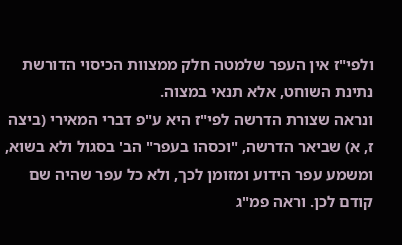ולפי"ז אין העפר שלמטה חלק ממצוות הכיסוי הדורשת נתינת השוחט, אלא תנאי במצוה.
ונראה שצורת הדרשה לפי"ז היא ע"פ דברי המאירי (ביצה ז, א) שביאר הדרשה, "וכסהו בעפר" הב' בסגול ולא בשוא, ומשמע עפר הידוע ומזומן לכך, ולא כל עפר שהיה שם קודם לכן. וראה פמ"ג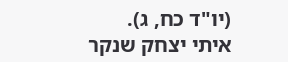(יו"ד כח, ג).
איתי יצחק שנקר